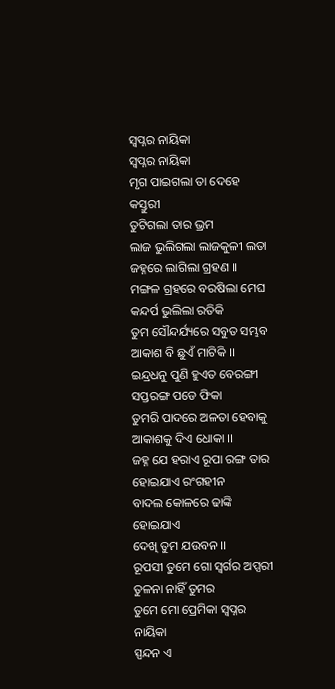ସ୍ୱପ୍ନର ନାୟିକା
ସ୍ୱପ୍ନର ନାୟିକା
ମୃଗ ପାଇଗଲା ତା ଦେହେ କସ୍ତୁରୀ
ତୁଟିଗଲା ତାର ଭ୍ରମ
ଲାଜ ଭୁଲିଗଲା ଲାଜକୁଳୀ ଲତା
ଜହ୍ନରେ ଲାଗିଲା ଗ୍ରହଣ ।।
ମଙ୍ଗଳ ଗ୍ରହରେ ବରଷିଲା ମେଘ
କନ୍ଦର୍ପ ଭୁଲିଲା ରତିକି
ତୁମ ସୌନ୍ଦର୍ଯ୍ୟରେ ସବୁତ ସମ୍ଭବ
ଆକାଶ ବି ଛୁଏଁ ମାଟିକି ।।
ଇନ୍ଦ୍ରଧନୁ ପୁଣି ହୁଏତ ବେରଙ୍ଗୀ
ସପ୍ତରଙ୍ଗ ପଡେ ଫିକା
ତୁମରି ପାଦରେ ଅଳତା ହେବାକୁ
ଆକାଶକୁ ଦିଏ ଧୋକା ।।
ଜହ୍ନ ଯେ ହରାଏ ରୂପା ରଙ୍ଗ ତାର
ହୋଇଯାଏ ରଂଗହୀନ
ବାଦଲ କୋଳରେ ଢାଙ୍କି ହୋଇଯାଏ
ଦେଖି ତୁମ ଯଉବନ ।।
ରୂପସୀ ତୁମେ ଗୋ ସ୍ୱର୍ଗର ଅପ୍ସରୀ
ତୁଳନା ନାହିଁ ତୁମର
ତୁମେ ମୋ ପ୍ରେମିକା ସ୍ୱପ୍ନର ନାୟିକା
ସ୍ପନ୍ଦନ ଏ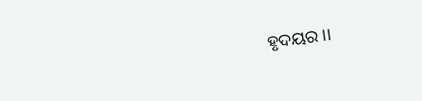ହୃଦୟର ।।